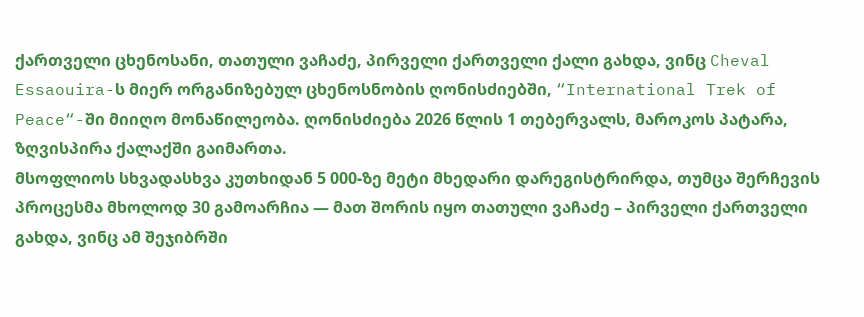ქართველი ცხენოსანი, თათული ვაჩაძე, პირველი ქართველი ქალი გახდა, ვინც Cheval Essaouira-ს მიერ ორგანიზებულ ცხენოსნობის ღონისძიებში, “International Trek of Peace“-ში მიიღო მონაწილეობა. ღონისძიება 2026 წლის 1 თებერვალს, მაროკოს პატარა, ზღვისპირა ქალაქში გაიმართა.
მსოფლიოს სხვადასხვა კუთხიდან 5 000-ზე მეტი მხედარი დარეგისტრირდა, თუმცა შერჩევის პროცესმა მხოლოდ 30 გამოარჩია — მათ შორის იყო თათული ვაჩაძე – პირველი ქართველი გახდა, ვინც ამ შეჯიბრში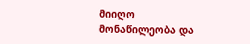მიიღო მონაწილეობა და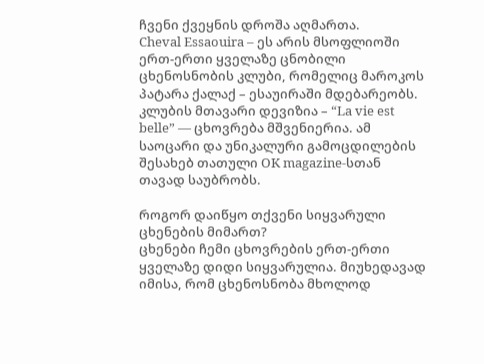ჩვენი ქვეყნის დროშა აღმართა.
Cheval Essaouira – ეს არის მსოფლიოში ერთ-ერთი ყველაზე ცნობილი ცხენოსნობის კლუბი, რომელიც მაროკოს პატარა ქალაქ – ესაუირაში მდებარეობს. კლუბის მთავარი დევიზია – “La vie est belle” — ცხოვრება მშვენიერია. ამ საოცარი და უნიკალური გამოცდილების შესახებ თათული OK magazine-სთან თავად საუბრობს.

როგორ დაიწყო თქვენი სიყვარული ცხენების მიმართ?
ცხენები ჩემი ცხოვრების ერთ-ერთი ყველაზე დიდი სიყვარულია. მიუხედავად იმისა, რომ ცხენოსნობა მხოლოდ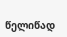წელიწად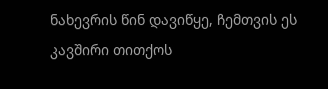ნახევრის წინ დავიწყე, ჩემთვის ეს კავშირი თითქოს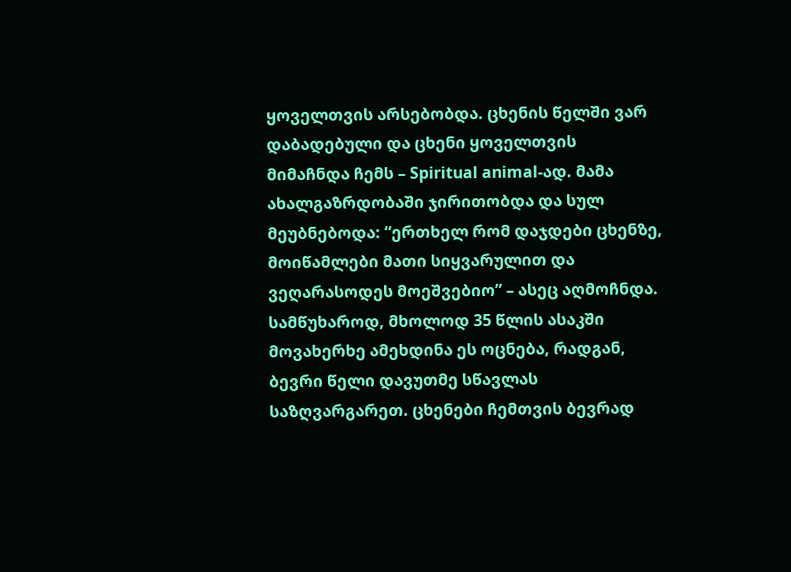ყოველთვის არსებობდა. ცხენის წელში ვარ დაბადებული და ცხენი ყოველთვის მიმაჩნდა ჩემს – Spiritual animal-ად. მამა ახალგაზრდობაში ჯირითობდა და სულ მეუბნებოდა: “ერთხელ რომ დაჯდები ცხენზე, მოიწამლები მათი სიყვარულით და ვეღარასოდეს მოეშვებიო” – ასეც აღმოჩნდა. სამწუხაროდ, მხოლოდ 35 წლის ასაკში მოვახერხე ამეხდინა ეს ოცნება, რადგან, ბევრი წელი დავუთმე სწავლას საზღვარგარეთ. ცხენები ჩემთვის ბევრად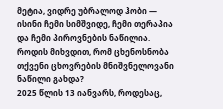მეტია, ვიდრე უბრალოდ ჰობი — ისინი ჩემი სიმშვიდე, ჩემი თერაპია და ჩემი პიროვნების ნაწილია.
როდის მიხვდით, რომ ცხენოსნობა თქვენი ცხოვრების მნიშვნელოვანი ნაწილი გახდა?
2025 წლის 13 იანვარს, როდესაც,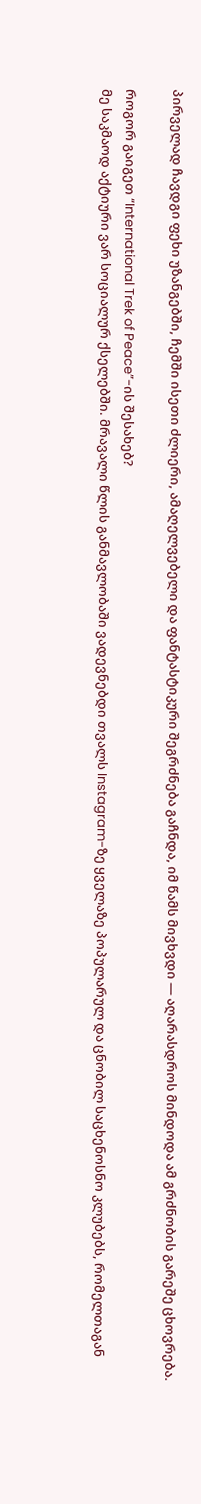პირველად ჩავდგი ფეხი უზანგებში, ჩემში ისეთი ძლიერი, ამაღელვებელი და ფანტასტიკური შეგრძნება გაჩნდა, იმ წამს მივხვდი — აღარასდროს მინდოდა ამ გრძნობის გარეშე ცხოვრება.

როგორ გაიგეთ “International Trek of Peace”-ის შესახებ?
მე საკმაოდ აქტიური ვარ სოციალურ ქსელებში. მრავალი წლის განმავლობაში ვადევნებდი თვალს Instagram-ზე ყველაზე პოპულარულ და ცნობილ საცხენოსნო კლუბებს, რომელთაგან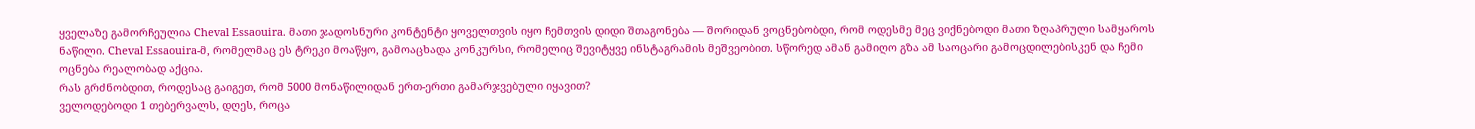ყველაზე გამორჩეულია Cheval Essaouira. მათი ჯადოსნური კონტენტი ყოველთვის იყო ჩემთვის დიდი შთაგონება — შორიდან ვოცნებობდი, რომ ოდესმე მეც ვიქნებოდი მათი ზღაპრული სამყაროს ნაწილი. Cheval Essaouira-მ, რომელმაც ეს ტრეკი მოაწყო, გამოაცხადა კონკურსი, რომელიც შევიტყვე ინსტაგრამის მეშვეობით. სწორედ ამან გამიღო გზა ამ საოცარი გამოცდილებისკენ და ჩემი ოცნება რეალობად აქცია.
რას გრძნობდით, როდესაც გაიგეთ, რომ 5000 მონაწილიდან ერთ-ერთი გამარჯვებული იყავით?
ველოდებოდი 1 თებერვალს, დღეს, როცა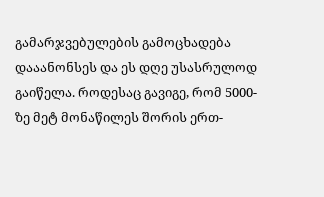გამარჯვებულების გამოცხადება დააანონსეს და ეს დღე უსასრულოდ გაიწელა. როდესაც გავიგე, რომ 5000-ზე მეტ მონაწილეს შორის ერთ-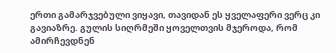ერთი გამარჯვებული ვიყავი, თავიდან ეს ყველაფერი ვერც კი გავიაზრე. გულის სიღრმეში ყოველთვის მჯეროდა, რომ ამირჩევდნენ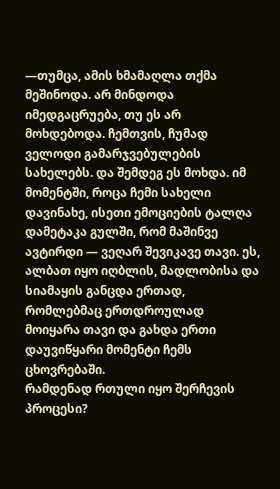—თუმცა, ამის ხმამაღლა თქმა მეშინოდა. არ მინდოდა იმედგაცრუება, თუ ეს არ მოხდებოდა. ჩემთვის, ჩუმად ველოდი გამარჯვებულების სახელებს. და შემდეგ ეს მოხდა. იმ მომენტში, როცა ჩემი სახელი დავინახე, ისეთი ემოციების ტალღა დამეტაკა გულში, რომ მაშინვე ავტირდი — ვეღარ შევიკავე თავი. ეს, ალბათ იყო იღბლის, მადლობისა და სიამაყის განცდა ერთად, რომლებმაც ერთდროულად მოიყარა თავი და გახდა ერთი დაუვიწყარი მომენტი ჩემს ცხოვრებაში.
რამდენად რთული იყო შერჩევის პროცესი?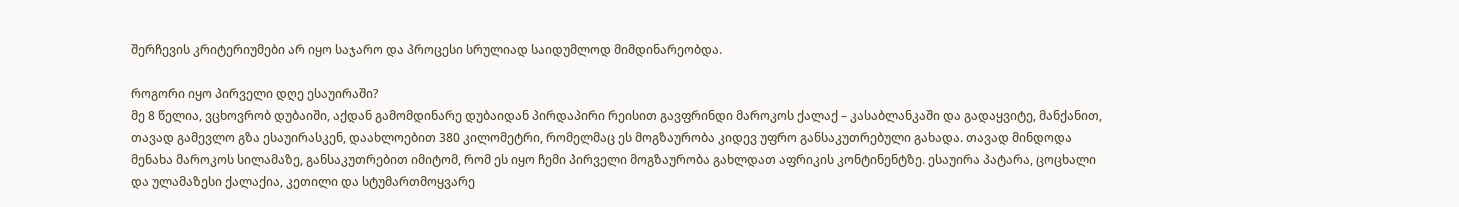შერჩევის კრიტერიუმები არ იყო საჯარო და პროცესი სრულიად საიდუმლოდ მიმდინარეობდა.

როგორი იყო პირველი დღე ესაუირაში?
მე 8 წელია, ვცხოვრობ დუბაიში, აქდან გამომდინარე დუბაიდან პირდაპირი რეისით გავფრინდი მაროკოს ქალაქ – კასაბლანკაში და გადაყვიტე, მანქანით, თავად გამევლო გზა ესაუირასკენ, დაახლოებით 380 კილომეტრი, რომელმაც ეს მოგზაურობა კიდევ უფრო განსაკუთრებული გახადა. თავად მინდოდა მენახა მაროკოს სილამაზე, განსაკუთრებით იმიტომ, რომ ეს იყო ჩემი პირველი მოგზაურობა გახლდათ აფრიკის კონტინენტზე. ესაუირა პატარა, ცოცხალი და ულამაზესი ქალაქია, კეთილი და სტუმართმოყვარე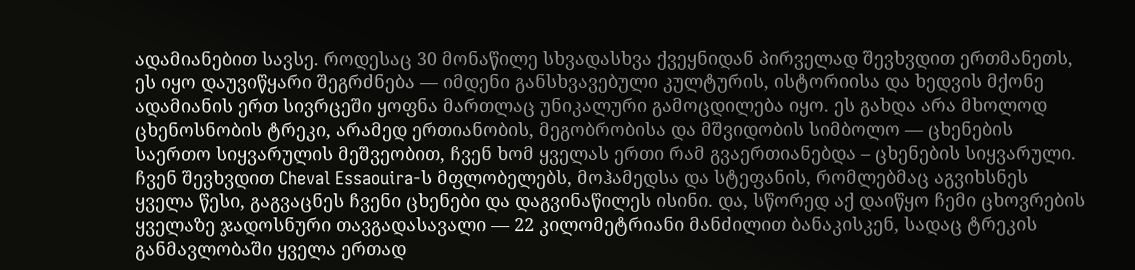ადამიანებით სავსე. როდესაც 30 მონაწილე სხვადასხვა ქვეყნიდან პირველად შევხვდით ერთმანეთს, ეს იყო დაუვიწყარი შეგრძნება — იმდენი განსხვავებული კულტურის, ისტორიისა და ხედვის მქონე ადამიანის ერთ სივრცეში ყოფნა მართლაც უნიკალური გამოცდილება იყო. ეს გახდა არა მხოლოდ ცხენოსნობის ტრეკი, არამედ ერთიანობის, მეგობრობისა და მშვიდობის სიმბოლო — ცხენების საერთო სიყვარულის მეშვეობით, ჩვენ ხომ ყველას ერთი რამ გვაერთიანებდა – ცხენების სიყვარული. ჩვენ შევხვდით Cheval Essaouira-ს მფლობელებს, მოჰამედსა და სტეფანის, რომლებმაც აგვიხსნეს ყველა წესი, გაგვაცნეს ჩვენი ცხენები და დაგვინაწილეს ისინი. და, სწორედ აქ დაიწყო ჩემი ცხოვრების ყველაზე ჯადოსნური თავგადასავალი — 22 კილომეტრიანი მანძილით ბანაკისკენ, სადაც ტრეკის განმავლობაში ყველა ერთად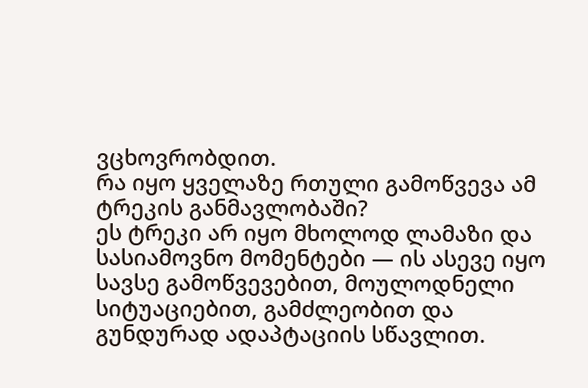ვცხოვრობდით.
რა იყო ყველაზე რთული გამოწვევა ამ ტრეკის განმავლობაში?
ეს ტრეკი არ იყო მხოლოდ ლამაზი და სასიამოვნო მომენტები — ის ასევე იყო სავსე გამოწვევებით, მოულოდნელი სიტუაციებით, გამძლეობით და გუნდურად ადაპტაციის სწავლით.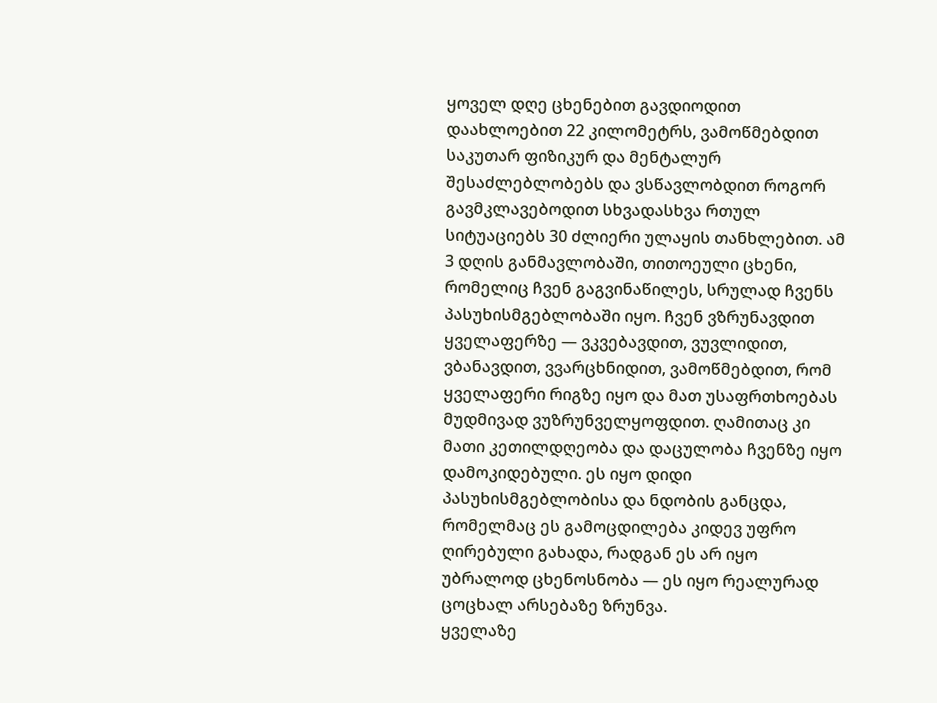ყოველ დღე ცხენებით გავდიოდით დაახლოებით 22 კილომეტრს, ვამოწმებდით საკუთარ ფიზიკურ და მენტალურ შესაძლებლობებს და ვსწავლობდით როგორ გავმკლავებოდით სხვადასხვა რთულ სიტუაციებს 30 ძლიერი ულაყის თანხლებით. ამ 3 დღის განმავლობაში, თითოეული ცხენი, რომელიც ჩვენ გაგვინაწილეს, სრულად ჩვენს პასუხისმგებლობაში იყო. ჩვენ ვზრუნავდით ყველაფერზე — ვკვებავდით, ვუვლიდით, ვბანავდით, ვვარცხნიდით, ვამოწმებდით, რომ ყველაფერი რიგზე იყო და მათ უსაფრთხოებას მუდმივად ვუზრუნველყოფდით. ღამითაც კი მათი კეთილდღეობა და დაცულობა ჩვენზე იყო დამოკიდებული. ეს იყო დიდი პასუხისმგებლობისა და ნდობის განცდა, რომელმაც ეს გამოცდილება კიდევ უფრო ღირებული გახადა, რადგან ეს არ იყო უბრალოდ ცხენოსნობა — ეს იყო რეალურად ცოცხალ არსებაზე ზრუნვა.
ყველაზე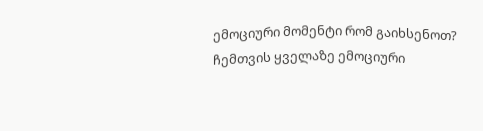ემოციური მომენტი რომ გაიხსენოთ?
ჩემთვის ყველაზე ემოციური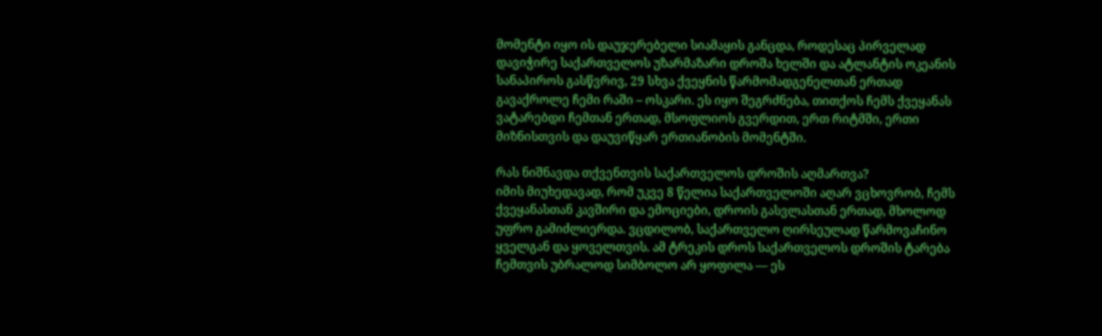მომენტი იყო ის დაუჯერებელი სიამაყის განცდა, როდესაც პირველად დავიჭირე საქართველოს უზარმაზარი დროშა ხელში და ატლანტის ოკეანის სანაპიროს გასწვრივ, 29 სხვა ქვეყნის წარმომადგენელთან ერთად გავაქროლე ჩემი რაში – ოსკარი. ეს იყო შეგრძნება, თითქოს ჩემს ქვეყანას ვატარებდი ჩემთან ერთად, მსოფლიოს გვერდით, ერთ რიტმში, ერთი მიზნისთვის და დაუვიწყარ ერთიანობის მომენტში.

რას ნიშნავდა თქვენთვის საქართველოს დროშის აღმართვა?
იმის მიუხედავად, რომ უკვე 8 წელია საქართველოში აღარ ვცხოვრობ, ჩემს ქვეყანასთან კავშირი და ემოციები, დროის გასვლასთან ერთად, მხოლოდ უფრო გამიძლიერდა. ვცდილობ, საქართველო ღირსეულად წარმოვაჩინო ყველგან და ყოველთვის. ამ ტრეკის დროს საქართველოს დროშის ტარება ჩემთვის უბრალოდ სიმბოლო არ ყოფილა — ეს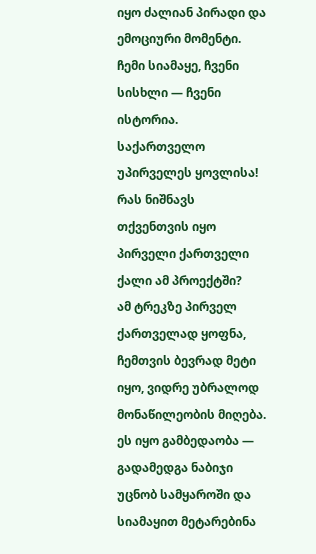იყო ძალიან პირადი და ემოციური მომენტი. ჩემი სიამაყე, ჩვენი სისხლი — ჩვენი ისტორია. საქართველო უპირველეს ყოვლისა!
რას ნიშნავს თქვენთვის იყო პირველი ქართველი ქალი ამ პროექტში?
ამ ტრეკზე პირველ ქართველად ყოფნა, ჩემთვის ბევრად მეტი იყო, ვიდრე უბრალოდ მონაწილეობის მიღება. ეს იყო გამბედაობა — გადამედგა ნაბიჯი უცნობ სამყაროში და სიამაყით მეტარებინა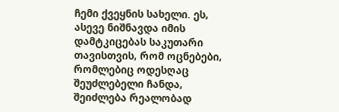ჩემი ქვეყნის სახელი. ეს, ასევე ნიშნავდა იმის დამტკიცებას საკუთარი თავისთვის, რომ ოცნებები, რომლებიც ოდესღაც შეუძლებელი ჩანდა, შეიძლება რეალობად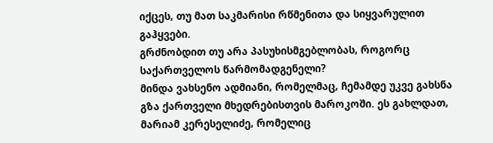იქცეს, თუ მათ საკმარისი რწმენითა და სიყვარულით გაჰყვები.
გრძნობდით თუ არა პასუხისმგებლობას, როგორც საქართველოს წარმომადგენელი?
მინდა ვახსენო ადმიანი, რომელმაც, ჩემამდე უკვე გახსნა გზა ქართველი მხედრებისთვის მაროკოში. ეს გახლდათ, მარიამ კერესელიძე, რომელიც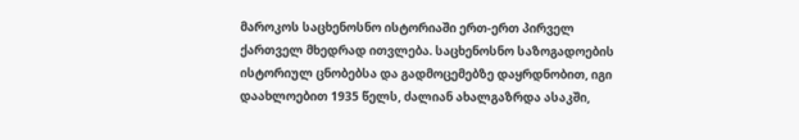მაროკოს საცხენოსნო ისტორიაში ერთ-ერთ პირველ ქართველ მხედრად ითვლება. საცხენოსნო საზოგადოების ისტორიულ ცნობებსა და გადმოცემებზე დაყრდნობით, იგი დაახლოებით 1935 წელს, ძალიან ახალგაზრდა ასაკში,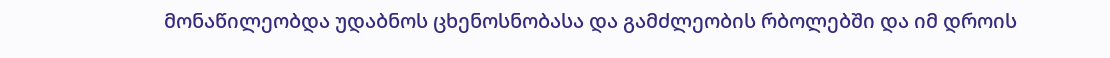მონაწილეობდა უდაბნოს ცხენოსნობასა და გამძლეობის რბოლებში და იმ დროის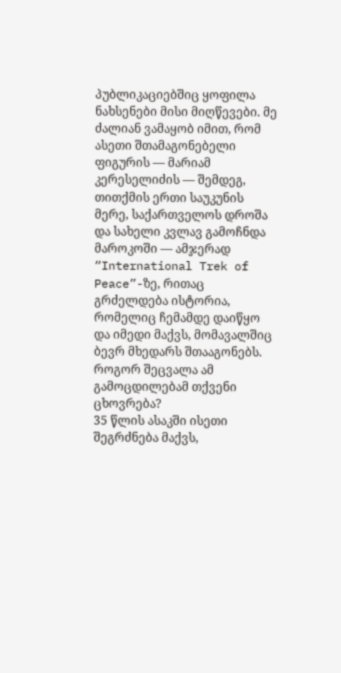პუბლიკაციებშიც ყოფილა ნახსენები მისი მიღწევები. მე ძალიან ვამაყობ იმით, რომ ასეთი შთამაგონებელი ფიგურის — მარიამ კერესელიძის — შემდეგ, თითქმის ერთი საუკუნის მერე, საქართველოს დროშა და სახელი კვლავ გამოჩნდა მაროკოში — ამჯერად “International Trek of Peace”-ზე, რითაც გრძელდება ისტორია, რომელიც ჩემამდე დაიწყო და იმედი მაქვს, მომავალშიც ბევრ მხედარს შთააგონებს.
როგორ შეცვალა ამ გამოცდილებამ თქვენი ცხოვრება?
35 წლის ასაკში ისეთი შეგრძნება მაქვს,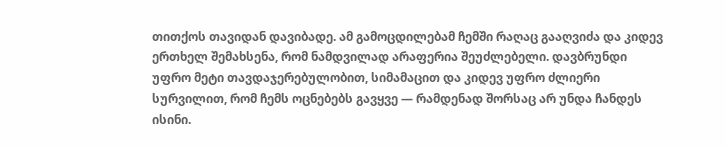თითქოს თავიდან დავიბადე. ამ გამოცდილებამ ჩემში რაღაც გააღვიძა და კიდევ ერთხელ შემახსენა, რომ ნამდვილად არაფერია შეუძლებელი. დავბრუნდი უფრო მეტი თავდაჯერებულობით, სიმამაცით და კიდევ უფრო ძლიერი სურვილით, რომ ჩემს ოცნებებს გავყვე — რამდენად შორსაც არ უნდა ჩანდეს ისინი.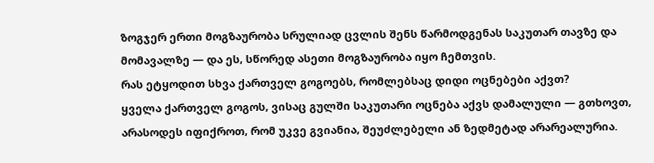ზოგჯერ ერთი მოგზაურობა სრულიად ცვლის შენს წარმოდგენას საკუთარ თავზე და მომავალზე — და ეს, სწორედ ასეთი მოგზაურობა იყო ჩემთვის.
რას ეტყოდით სხვა ქართველ გოგოებს, რომლებსაც დიდი ოცნებები აქვთ?
ყველა ქართველ გოგოს, ვისაც გულში საკუთარი ოცნება აქვს დამალული — გთხოვთ, არასოდეს იფიქროთ, რომ უკვე გვიანია, შეუძლებელი ან ზედმეტად არარეალურია.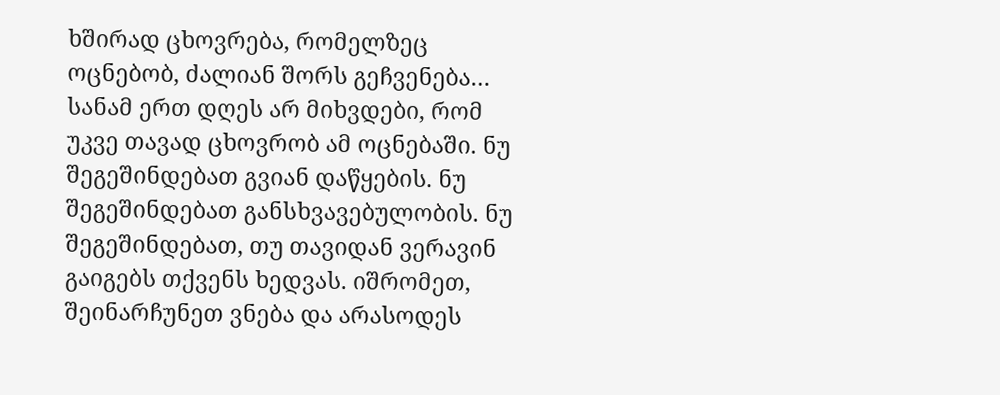ხშირად ცხოვრება, რომელზეც ოცნებობ, ძალიან შორს გეჩვენება… სანამ ერთ დღეს არ მიხვდები, რომ უკვე თავად ცხოვრობ ამ ოცნებაში. ნუ შეგეშინდებათ გვიან დაწყების. ნუ შეგეშინდებათ განსხვავებულობის. ნუ შეგეშინდებათ, თუ თავიდან ვერავინ გაიგებს თქვენს ხედვას. იშრომეთ, შეინარჩუნეთ ვნება და არასოდეს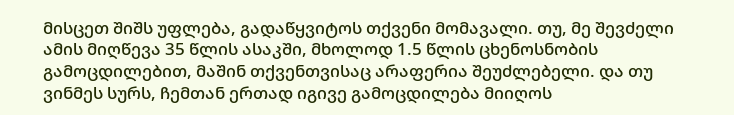მისცეთ შიშს უფლება, გადაწყვიტოს თქვენი მომავალი. თუ, მე შევძელი ამის მიღწევა 35 წლის ასაკში, მხოლოდ 1.5 წლის ცხენოსნობის გამოცდილებით, მაშინ თქვენთვისაც არაფერია შეუძლებელი. და თუ ვინმეს სურს, ჩემთან ერთად იგივე გამოცდილება მიიღოს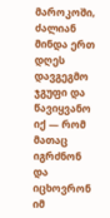მაროკოში, ძალიან მინდა ერთ დღეს დავგეგმო ჯგუფი და წავიყვანო იქ — რომ მათაც იგრძნონ და იცხოვრონ იმ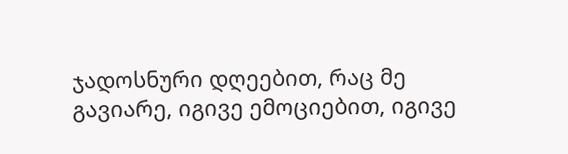ჯადოსნური დღეებით, რაც მე გავიარე, იგივე ემოციებით, იგივე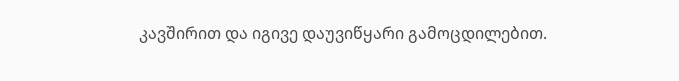კავშირით და იგივე დაუვიწყარი გამოცდილებით.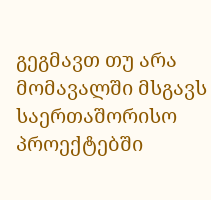გეგმავთ თუ არა მომავალში მსგავს საერთაშორისო პროექტებში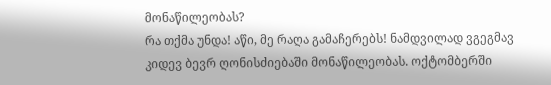მონაწილეობას?
რა თქმა უნდა! აწი, მე რაღა გამაჩერებს! ნამდვილად ვგეგმავ კიდევ ბევრ ღონისძიებაში მონაწილეობას. ოქტომბერში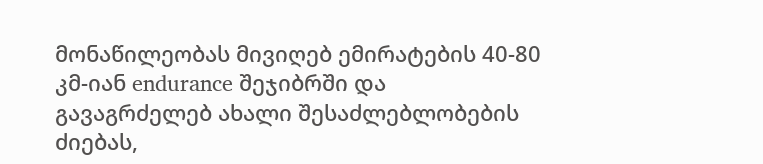მონაწილეობას მივიღებ ემირატების 40-80 კმ-იან endurance შეჯიბრში და გავაგრძელებ ახალი შესაძლებლობების ძიებას,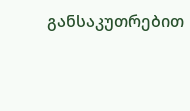განსაკუთრებით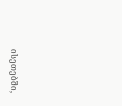ისეთებში,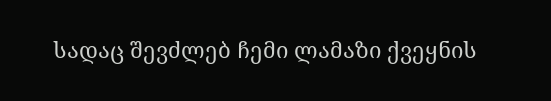სადაც შევძლებ ჩემი ლამაზი ქვეყნის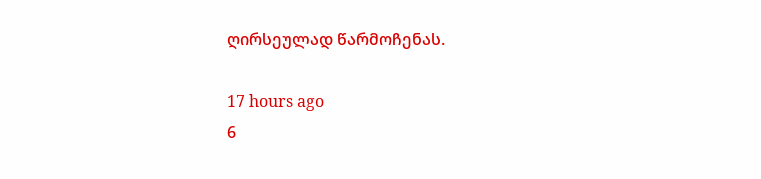ღირსეულად წარმოჩენას.

17 hours ago
6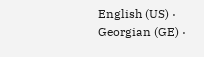English (US) ·
Georgian (GE) ·